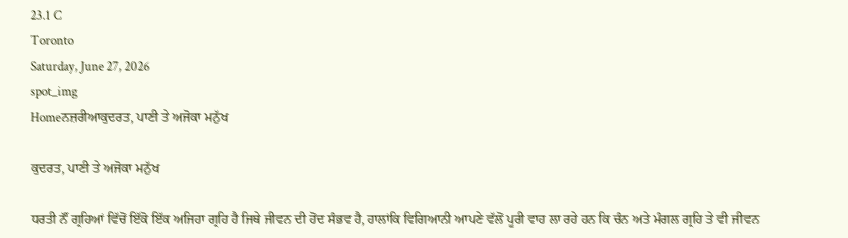23.1 C
Toronto
Saturday, June 27, 2026
spot_img
Homeਨਜ਼ਰੀਆਕੁਦਰਤ, ਪਾਣੀ ਤੇ ਅਜੋਕਾ ਮਨੁੱਖ

ਕੁਦਰਤ, ਪਾਣੀ ਤੇ ਅਜੋਕਾ ਮਨੁੱਖ

ਧਰਤੀ ਨੌਂ ਗ੍ਰਹਿਆਂ ਵਿੱਚੋਂ ਇੱਕੋ ਇੱਕ ਅਜਿਹਾ ਗ੍ਰਹਿ ਹੈ ਜਿਥੇ ਜੀਵਨ ਦੀ ਹੋਂਦ ਸੰਭਵ ਹੈ, ਹਾਲਾਂਕਿ ਵਿਗਿਆਨੀ ਆਪਣੇ ਵੱਲੋਂ ਪੂਰੀ ਵਾਹ ਲਾ ਰਹੇ ਹਨ ਕਿ ਚੰਨ ਅਤੇ ਮੰਗਲ ਗ੍ਰਹਿ ਤੇ ਵੀ ਜੀਵਨ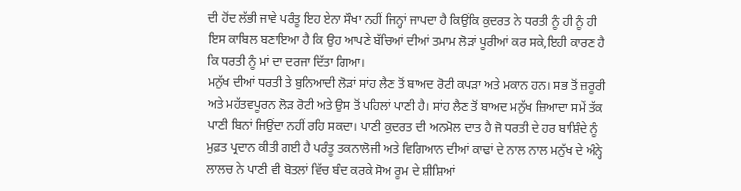ਦੀ ਹੋਂਦ ਲੱਭੀ ਜਾਵੇ ਪਰੰਤੂ ਇਹ ਏਨਾ ਸੌਖਾ ਨਹੀਂ ਜਿਨ੍ਹਾਂ ਜਾਪਦਾ ਹੈ ਕਿਉਂਕਿ ਕੁਦਰਤ ਨੇ ਧਰਤੀ ਨੂੰ ਹੀ ਨੂੰ ਹੀ ਇਸ ਕਾਬਿਲ ਬਣਾਇਆ ਹੈ ਕਿ ਉਹ ਆਪਣੇ ਬੱਚਿਆਂ ਦੀਆਂ ਤਮਾਮ ਲੋੜਾਂ ਪੂਰੀਆਂ ਕਰ ਸਕੇ,ਇਹੀ ਕਾਰਣ ਹੈ ਕਿ ਧਰਤੀ ਨੂੰ ਮਾਂ ਦਾ ਦਰਜਾ ਦਿੱਤਾ ਗਿਆ।
ਮਨੁੱਖ ਦੀਆਂ ਧਰਤੀ ਤੇ ਬੁਨਿਆਦੀ ਲੋੜਾਂ ਸਾਂਹ ਲੈਣ ਤੋਂ ਬਾਅਦ ਰੋਟੀ ਕਪੜਾ ਅਤੇ ਮਕਾਨ ਹਨ। ਸਭ ਤੋਂ ਜ਼ਰੂਰੀ ਅਤੇ ਮਹੱਤਵਪੂਰਨ ਲੋੜ ਰੋਟੀ ਅਤੇ ਉਸ ਤੋਂ ਪਹਿਲਾਂ ਪਾਣੀ ਹੈ। ਸਾਂਹ ਲੈਣ ਤੋਂ ਬਾਅਦ ਮਨੁੱਖ ਜ਼ਿਆਦਾ ਸਮੇਂ ਤੱਕ ਪਾਣੀ ਬਿਨਾਂ ਜਿਉਂਦਾ ਨਹੀਂ ਰਹਿ ਸਕਦਾ। ਪਾਣੀ ਕੁਦਰਤ ਦੀ ਅਨਮੋਲ ਦਾਤ ਹੈ ਜੋ ਧਰਤੀ ਦੇ ਹਰ ਬਾਸ਼ਿੰਦੇ ਨੂੰ ਮੁਫ਼ਤ ਪ੍ਰਦਾਨ ਕੀਤੀ ਗਈ ਹੈ ਪਰੰਤੂ ਤਕਨਾਲੋਜੀ ਅਤੇ ਵਿਗਿਆਨ ਦੀਆਂ ਕਾਢਾਂ ਦੇ ਨਾਲ ਨਾਲ ਮਨੁੱਖ ਦੇ ਅੰਨ੍ਹੇ ਲਾਲਚ ਨੇ ਪਾਣੀ ਵੀ ਬੋਤਲਾਂ ਵਿੱਚ ਬੰਦ ਕਰਕੇ ਸੋਅ ਰੂਮ ਦੇ ਸ਼ੀਸ਼ਿਆਂ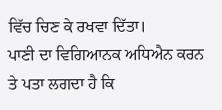ਵਿੱਚ ਚਿਣ ਕੇ ਰਖਵਾ ਦਿੱਤਾ।
ਪਾਣੀ ਦਾ ਵਿਗਿਆਨਕ ਅਧਿਐਨ ਕਰਨ ਤੇ ਪਤਾ ਲਗਦਾ ਹੈ ਕਿ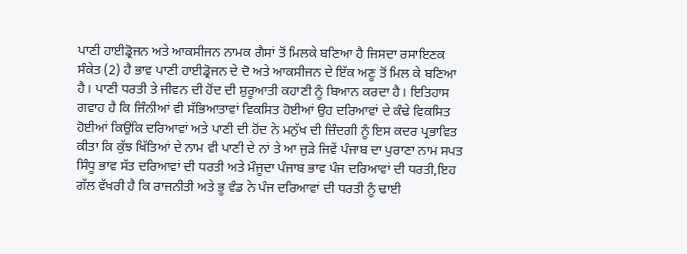ਪਾਣੀ ਹਾਈਡ੍ਰੋਜਨ ਅਤੇ ਆਕਸੀਜਨ ਨਾਮਕ ਗੈਸਾਂ ਤੋਂ ਮਿਲਕੇ ਬਣਿਆ ਹੈ ਜਿਸਦਾ ਰਸਾਇਣਕ ਸੰਕੇਤ (2) ਹੈ ਭਾਵ ਪਾਣੀ ਹਾਈਡ੍ਰੋਜਨ ਦੇ ਦੋ ਅਤੇ ਆਕਸੀਜਨ ਦੇ ਇੱਕ ਅਣੂ ਤੋਂ ਮਿਲ ਕੇ ਬਣਿਆ ਹੈ। ਪਾਣੀ ਧਰਤੀ ਤੇ ਜੀਵਨ ਦੀ ਹੋਂਦ ਦੀ ਸ਼ੁਰੂਆਤੀ ਕਹਾਣੀ ਨੂੰ ਬਿਆਨ ਕਰਦਾ ਹੈ। ਇਤਿਹਾਸ ਗਵਾਹ ਹੈ ਕਿ ਜਿੰਨੀਆਂ ਵੀ ਸੱਭਿਆਤਾਵਾਂ ਵਿਕਸਿਤ ਹੋਈਆਂ ਉਹ ਦਰਿਆਵਾਂ ਦੇ ਕੰਢੇ ਵਿਕਸਿਤ ਹੋਈਆਂ ਕਿਉਂਕਿ ਦਰਿਆਵਾਂ ਅਤੇ ਪਾਣੀ ਦੀ ਹੋਂਦ ਨੇ ਮਨੁੱਖ ਦੀ ਜ਼ਿੰਦਗੀ ਨੂੰ ਇਸ ਕਦਰ ਪ੍ਰਭਾਵਿਤ ਕੀਤਾ ਕਿ ਕੁੱਝ ਖਿੱਤਿਆਂ ਦੇ ਨਾਮ ਵੀ ਪਾਣੀ ਦੇ ਨਾਂ ਤੇ ਆ ਜੁੜੇ ਜਿਵੇਂ ਪੰਜਾਬ ਦਾ ਪੁਰਾਣਾ ਨਾਮ ਸਪਤ ਸਿੰਧੂ ਭਾਵ ਸੱਤ ਦਰਿਆਵਾਂ ਦੀ ਧਰਤੀ ਅਤੇ ਮੌਜੂਦਾ ਪੰਜਾਬ ਭਾਵ ਪੰਜ ਦਰਿਆਵਾਂ ਦੀ ਧਰਤੀ,ਇਹ ਗੱਲ ਵੱਖਰੀ ਹੈ ਕਿ ਰਾਜਨੀਤੀ ਅਤੇ ਭੂ ਵੰਡ ਨੇ ਪੰਜ ਦਰਿਆਵਾਂ ਦੀ ਧਰਤੀ ਨੂੰ ਢਾਈ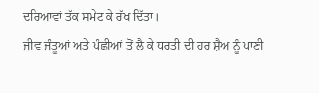ਦਰਿਆਵਾਂ ਤੱਕ ਸਮੇਟ ਕੇ ਰੱਖ ਦਿੱਤਾ।
ਜੀਵ ਜੰਤੂਆਂ ਅਤੇ ਪੰਛੀਆਂ ਤੋਂ ਲੈ ਕੇ ਧਰਤੀ ਦੀ ਹਰ ਸ਼ੈਅ ਨੂੰ ਪਾਣੀ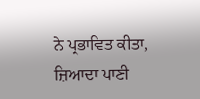ਨੇ ਪ੍ਰਭਾਵਿਤ ਕੀਤਾ, ਜ਼ਿਆਦਾ ਪਾਣੀ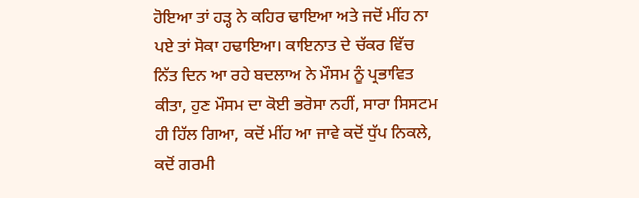ਹੋਇਆ ਤਾਂ ਹੜ੍ਹ ਨੇ ਕਹਿਰ ਢਾਇਆ ਅਤੇ ਜਦੋਂ ਮੀਂਹ ਨਾ ਪਏ ਤਾਂ ਸੋਕਾ ਹਢਾਇਆ। ਕਾਇਨਾਤ ਦੇ ਚੱਕਰ ਵਿੱਚ ਨਿੱਤ ਦਿਨ ਆ ਰਹੇ ਬਦਲਾਅ ਨੇ ਮੌਸਮ ਨੂੰ ਪ੍ਰਭਾਵਿਤ ਕੀਤਾ, ਹੁਣ ਮੌਸਮ ਦਾ ਕੋਈ ਭਰੋਸਾ ਨਹੀਂ, ਸਾਰਾ ਸਿਸਟਮ ਹੀ ਹਿੱਲ ਗਿਆ, ਕਦੋਂ ਮੀਂਹ ਆ ਜਾਵੇ ਕਦੋਂ ਧੁੱਪ ਨਿਕਲੇ, ਕਦੋਂ ਗਰਮੀ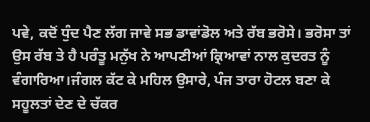ਪਵੇ, ਕਦੋਂ ਧੁੰਦ ਪੈਣ ਲੱਗ ਜਾਵੇ ਸਭ ਡਾਵਾਂਡੋਲ ਅਤੇ ਰੱਬ ਭਰੋਸੇ। ਭਰੋਸਾ ਤਾਂ ਉਸ ਰੱਬ ਤੇ ਹੈ ਪਰੰਤੂ ਮਨੁੱਖ ਨੇ ਆਪਣੀਆਂ ਕ੍ਰਿਆਵਾਂ ਨਾਲ ਕੁਦਰਤ ਨੂੰ ਵੰਗਾਰਿਆ।ਜੰਗਲ ਕੱਟ ਕੇ ਮਹਿਲ ਉਸਾਰੇ, ਪੰਜ ਤਾਰਾ ਹੋਟਲ ਬਣਾ ਕੇ ਸਹੂਲਤਾਂ ਦੇਣ ਦੇ ਚੱਕਰ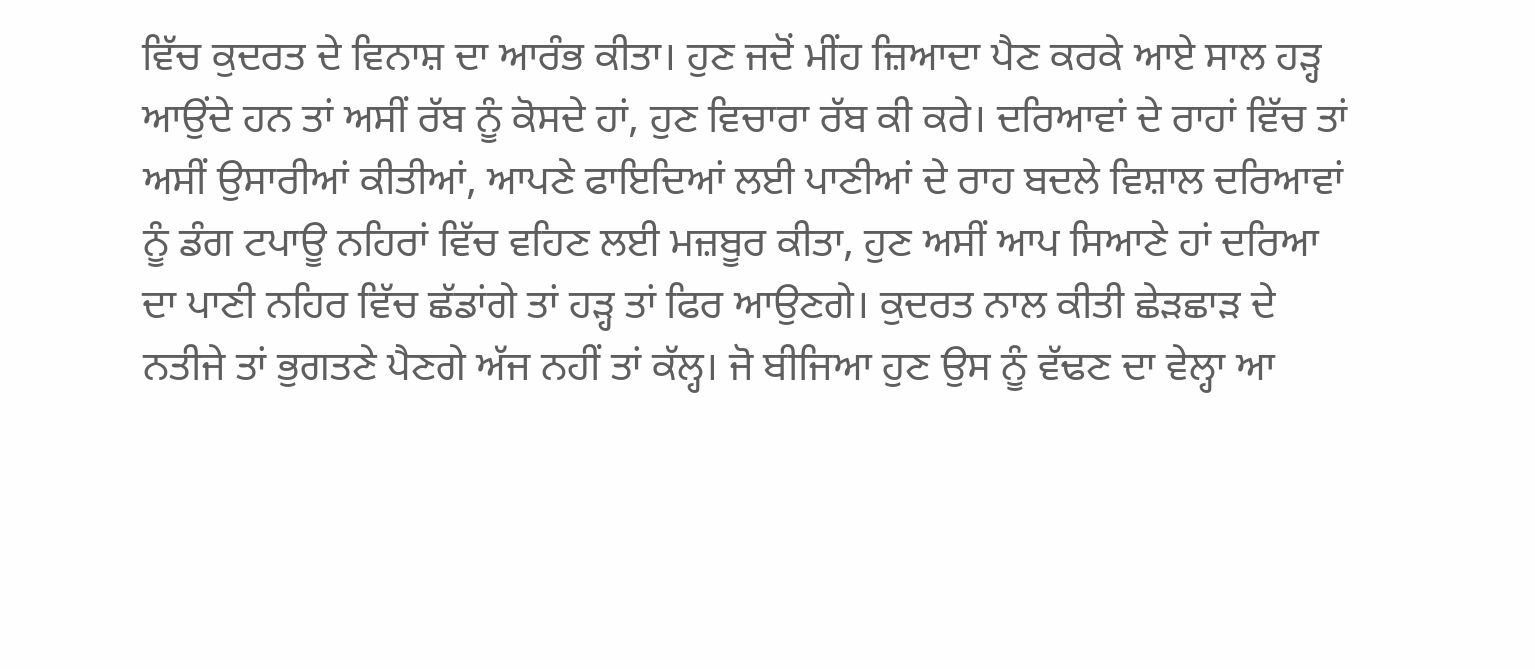ਵਿੱਚ ਕੁਦਰਤ ਦੇ ਵਿਨਾਸ਼ ਦਾ ਆਰੰਭ ਕੀਤਾ। ਹੁਣ ਜਦੋਂ ਮੀਂਹ ਜ਼ਿਆਦਾ ਪੈਣ ਕਰਕੇ ਆਏ ਸਾਲ ਹੜ੍ਹ ਆਉਂਦੇ ਹਨ ਤਾਂ ਅਸੀਂ ਰੱਬ ਨੂੰ ਕੋਸਦੇ ਹਾਂ, ਹੁਣ ਵਿਚਾਰਾ ਰੱਬ ਕੀ ਕਰੇ। ਦਰਿਆਵਾਂ ਦੇ ਰਾਹਾਂ ਵਿੱਚ ਤਾਂ ਅਸੀਂ ਉਸਾਰੀਆਂ ਕੀਤੀਆਂ, ਆਪਣੇ ਫਾਇਦਿਆਂ ਲਈ ਪਾਣੀਆਂ ਦੇ ਰਾਹ ਬਦਲੇ ਵਿਸ਼ਾਲ ਦਰਿਆਵਾਂ ਨੂੰ ਡੰਗ ਟਪਾਊ ਨਹਿਰਾਂ ਵਿੱਚ ਵਹਿਣ ਲਈ ਮਜ਼ਬੂਰ ਕੀਤਾ, ਹੁਣ ਅਸੀਂ ਆਪ ਸਿਆਣੇ ਹਾਂ ਦਰਿਆ ਦਾ ਪਾਣੀ ਨਹਿਰ ਵਿੱਚ ਛੱਡਾਂਗੇ ਤਾਂ ਹੜ੍ਹ ਤਾਂ ਫਿਰ ਆਉਣਗੇ। ਕੁਦਰਤ ਨਾਲ ਕੀਤੀ ਛੇੜਛਾੜ ਦੇ ਨਤੀਜੇ ਤਾਂ ਭੁਗਤਣੇ ਪੈਣਗੇ ਅੱਜ ਨਹੀਂ ਤਾਂ ਕੱਲ੍ਹ। ਜੋ ਬੀਜਿਆ ਹੁਣ ਉਸ ਨੂੰ ਵੱਢਣ ਦਾ ਵੇਲ੍ਹਾ ਆ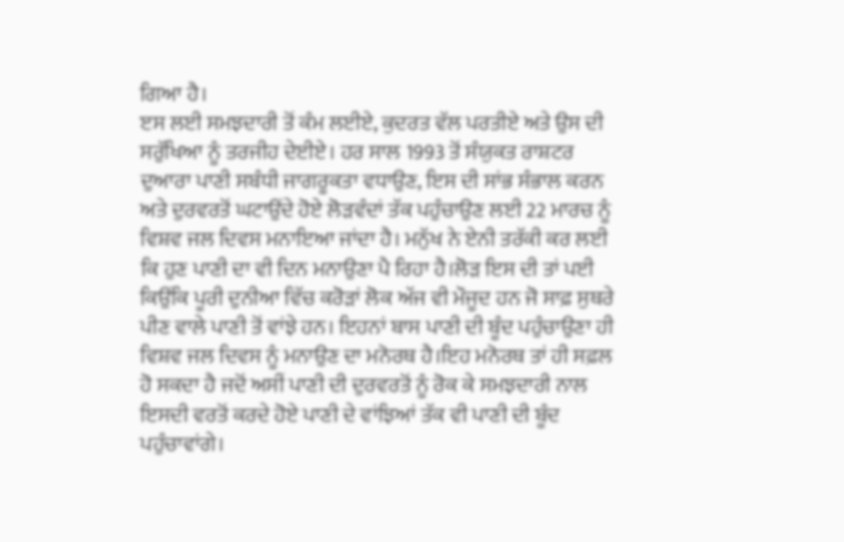ਗਿਆ ਹੈ।
ੲਸ ਲਈ ਸਮਝਦਾਰੀ ਤੋਂ ਕੰਮ ਲਈਏ, ਕੁਦਰਤ ਵੱਲ ਪਰਤੀਏ ਅਤੇ ਉਸ ਦੀ ਸਰੁੱਖਿਆ ਨੂੰ ਤਰਜੀਹ ਦੇਈਏ। ਹਰ ਸਾਲ 1993 ਤੋਂ ਸੰਯੁਕਤ ਰਾਸ਼ਟਰ ਦੁਆਰਾ ਪਾਣੀ ਸਬੰਧੀ ਜਾਗਰੂਕਤਾ ਵਧਾਉਣ, ਇਸ ਦੀ ਸਾਂਭ ਸੰਭਾਲ ਕਰਨ ਅਤੇ ਦੁਰਵਰਤੋਂ ਘਟਾਉਂਦੇ ਹੋਏ ਲੋੜਵੰਦਾਂ ਤੱਕ ਪਹੁੰਚਾਉਣ ਲਈ 22 ਮਾਰਚ ਨੂੰ ਵਿਸ਼ਵ ਜਲ ਦਿਵਸ ਮਨਾਇਆ ਜਾਂਦਾ ਹੈ। ਮਨੁੱਖ ਨੇ ਏਨੀ ਤਰੱਕੀ ਕਰ ਲਈ ਕਿ ਹੁਣ ਪਾਣੀ ਦਾ ਵੀ ਦਿਨ ਮਨਾਉਣਾ ਪੈ ਰਿਹਾ ਹੈ।ਲੋੜ ਇਸ ਦੀ ਤਾਂ ਪਈ ਕਿਉਂਕਿ ਪੂਰੀ ਦੁਨੀਆ ਵਿੱਚ ਕਰੋੜਾਂ ਲੋਕ ਅੱਜ ਵੀ ਮੌਜੂਦ ਹਨ ਜੋ ਸਾਫ਼ ਸੁਥਰੇ ਪੀਣ ਵਾਲੇ ਪਾਣੀ ਤੋਂ ਵਾਂਝੇ ਹਨ। ਇਹਨਾਂ ਬਾਸ ਪਾਣੀ ਦੀ ਬੂੰਦ ਪਹੁੰਚਾਉਣਾ ਹੀ ਵਿਸ਼ਵ ਜਲ ਦਿਵਸ ਨੂੰ ਮਨਾਉਣ ਦਾ ਮਨੋਰਥ ਹੈ।ਇਹ ਮਨੋਰਥ ਤਾਂ ਹੀ ਸਫ਼ਲ ਹੋ ਸਕਦਾ ਹੈ ਜਦੋਂ ਅਸੀਂ ਪਾਣੀ ਦੀ ਦੁਰਵਰਤੋਂ ਨੂੰ ਰੋਕ ਕੇ ਸਮਝਦਾਰੀ ਨਾਲ ਇਸਦੀ ਵਰਤੋਂ ਕਰਦੇ ਹੋਏ ਪਾਣੀ ਦੇ ਵਾਂਝਿਆਂ ਤੱਕ ਵੀ ਪਾਣੀ ਦੀ ਬੂੰਦ ਪਹੁੰਚਾਵਾਂਗੇ।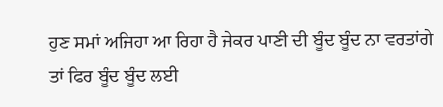ਹੁਣ ਸਮਾਂ ਅਜਿਹਾ ਆ ਰਿਹਾ ਹੈ ਜੇਕਰ ਪਾਣੀ ਦੀ ਬੂੰਦ ਬੂੰਦ ਨਾ ਵਰਤਾਂਗੇ ਤਾਂ ਫਿਰ ਬੂੰਦ ਬੂੰਦ ਲਈ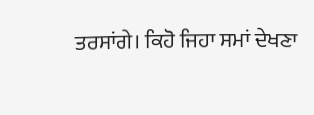ਤਰਸਾਂਗੇ। ਕਿਹੋ ਜਿਹਾ ਸਮਾਂ ਦੇਖਣਾ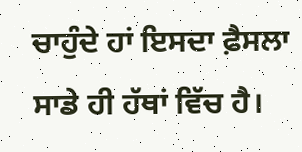ਚਾਹੁੰਦੇ ਹਾਂ ਇਸਦਾ ਫ਼ੈਸਲਾ ਸਾਡੇ ਹੀ ਹੱਥਾਂ ਵਿੱਚ ਹੈ।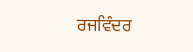ਰਜਵਿੰਦਰ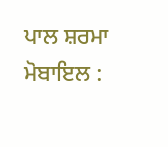ਪਾਲ ਸ਼ਰਮਾ
ਮੋਬਾਇਲ :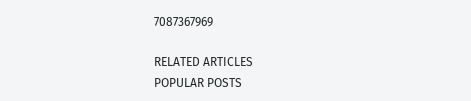7087367969

RELATED ARTICLES
POPULAR POSTS